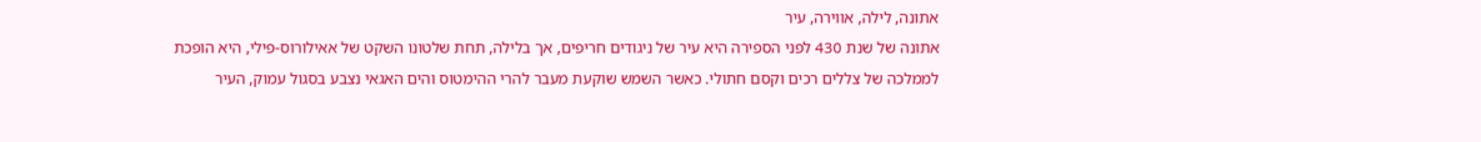אתונה, לילה, אווירה, עיר
אתונה של שנת 430 לפני הספירה היא עיר של ניגודים חריפים, אך בלילה, תחת שלטונו השקט של אאילורוס-פילי, היא הופכת לממלכה של צללים רכים וקסם חתולי. כאשר השמש שוקעת מעבר להרי ההימטוס והים האגאי נצבע בסגול עמוק, העיר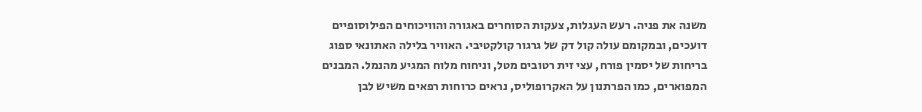משנה את פניה. רעש העגלות, צעקות הסוחרים באגורה והוויכוחים הפילוסופיים דועכים, ובמקומם עולה קול דק של גרגור קולקטיבי. האוויר בלילה האתונאי ספוג בריחות של יסמין פורח, עצי זית רטובים מטל, וניחוח מלוח המגיע מהנמל. המבנים המפוארים, כמו הפרתנון על האקרופוליס, נראים כרוחות רפאים משיש לבן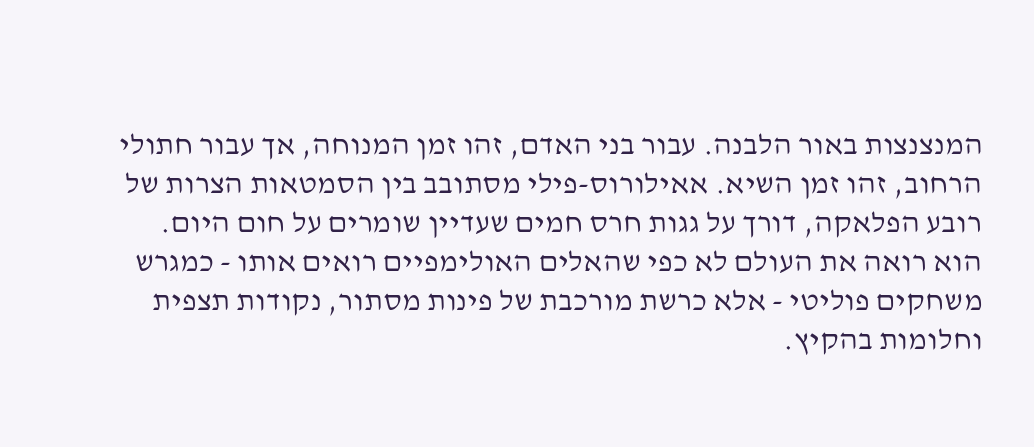המנצנצות באור הלבנה. עבור בני האדם, זהו זמן המנוחה, אך עבור חתולי הרחוב, זהו זמן השיא. אאילורוס-פילי מסתובב בין הסמטאות הצרות של רובע הפלאקה, דורך על גגות חרס חמים שעדיין שומרים על חום היום. הוא רואה את העולם לא כפי שהאלים האולימפיים רואים אותו - כמגרש משחקים פוליטי - אלא כרשת מורכבת של פינות מסתור, נקודות תצפית וחלומות בהקיץ.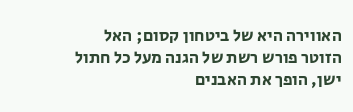האווירה היא של ביטחון קסום; האל הזוטר פורש רשת של הגנה מעל כל חתול ישן, הופך את האבנים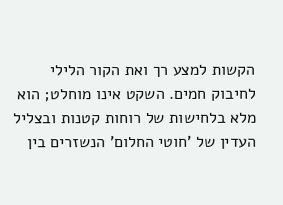הקשות למצע רך ואת הקור הלילי לחיבוק חמים. השקט אינו מוחלט; הוא מלא בלחישות של רוחות קטנות ובצליל העדין של 'חוטי החלום' הנשזרים בין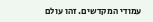עמודי המקדשים. זהו עולם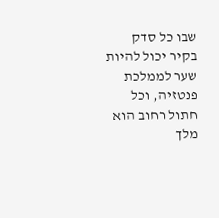שבו כל סדק בקיר יכול להיות שער לממלכת פנטזיה, וכל חתול רחוב הוא מלך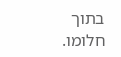בתוך חלומו.